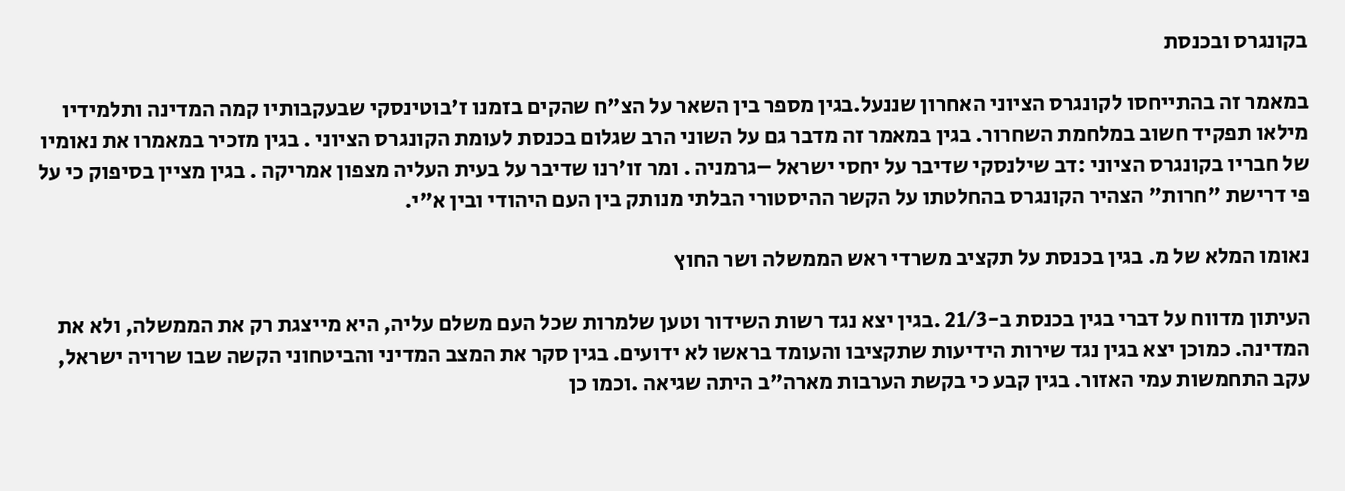בקונגרס ובכנסת

במאמר זה בהתייחסו לקונגרס הציוני האחרון שננעל.בגין מספר בין השאר על הצ"ח שהקים בזמנו ז'בוטינסקי שבעקבותיו קמה המדינה ותלמידיו מילאו תפקיד חשוב במלחמת השחרור. בגין במאמר זה מדבר גם על השוני הרב שגלום בכנסת לעומת הקונגרס הציוני . בגין מזכיר במאמרו את נאומיו של חבריו בקונגרס הציוני :דב שילנסקי שדיבר על יחסי ישראל –גרמניה . ומר זו'רנו שדיבר על בעית העליה מצפון אמריקה . בגין מציין בסיפוק כי על פי דרישת "חרות" הצהיר הקונגרס בהחלטתו על הקשר ההיסטורי הבלתי מנותק בין העם היהודי ובין א"י.

נאומו המלא של מ. בגין בכנסת על תקציב משרדי ראש הממשלה ושר החוץ

העיתון מדווח על דברי בגין בכנסת ב-21/3 .בגין יצא נגד רשות השידור וטען שלמרות שכל העם משלם עליה, היא מייצגת רק את הממשלה, ולא את המדינה. כמוכן יצא בגין נגד שירות הידיעות שתקציבו והעומד בראשו לא ידועים. בגין סקר את המצב המדיני והביטחוני הקשה שבו שרויה ישראל, עקב התחמשות עמי האזור. בגין קבע כי בקשת הערבות מארה"ב היתה שגיאה .וכמו כן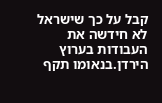קבל על כך שישראל לא חידשה את העבודות בערוץ הירדן.בנאומו תקף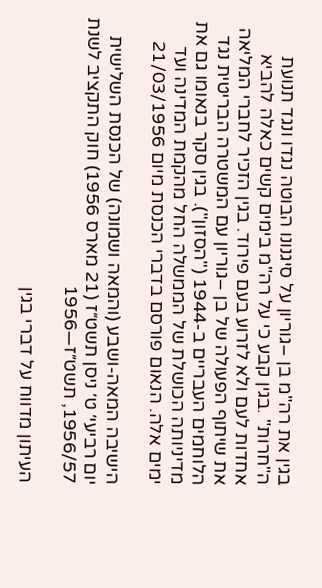בגין את רה"מ בן –גוריון על סיגנונו הבוטה נגדו ונגד תנועת ה"חרות" .בגין קבע כי על רה"מ בימים קשים כאלה להביא אחדות לעם ולא לזרוע בעם פירוד. בגין הזכיר לחברי המליאה את שיתוף הפעולה של בן –גוריון עם המשטרה הבריטית נגד הלוחמים העבריים ב-1944 ("הסזון"). בגין סקר בנאומו גם את מדיניותה הכושלת של הממשלה החל מהקמת המדינה ועד ימים אלה. הנאום פורסם בדברי הכנסת מיום 21/03/1956

הישיבה המאה-ושבע (והמאה ושמונה) של הכנסת השלישית יום רביעי׳ ט׳ ניסן תשט״ז (21 מארס 1956) חוק התקציב לשנת 1956/57, תשט״ז—1956

העיתון מדווח על דברי בגין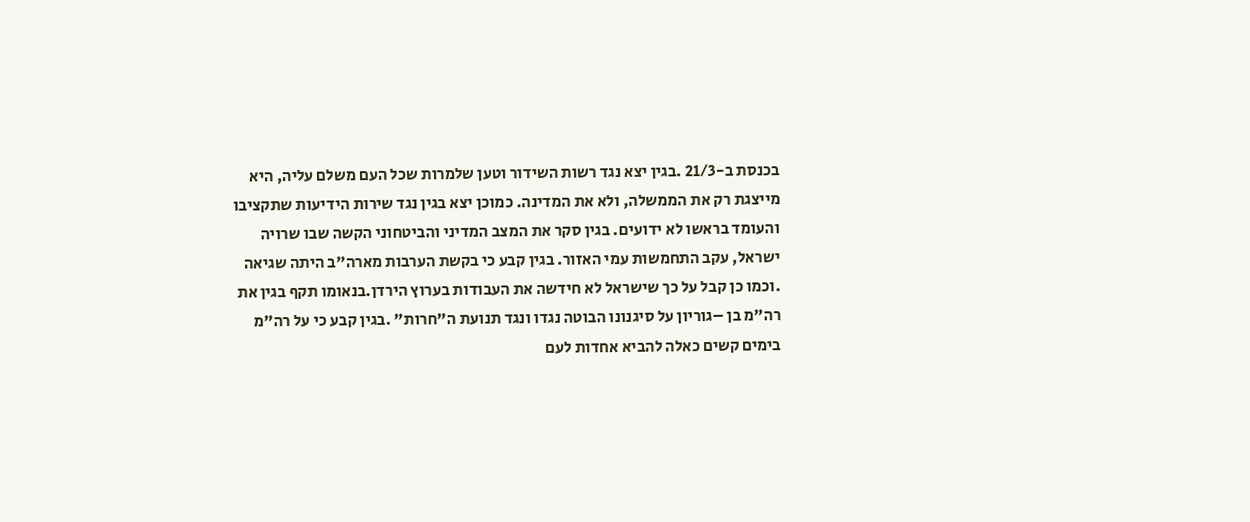בכנסת ב-21/3 .בגין יצא נגד רשות השידור וטען שלמרות שכל העם משלם עליה, היא מייצגת רק את הממשלה, ולא את המדינה. כמוכן יצא בגין נגד שירות הידיעות שתקציבו והעומד בראשו לא ידועים. בגין סקר את המצב המדיני והביטחוני הקשה שבו שרויה ישראל, עקב התחמשות עמי האזור. בגין קבע כי בקשת הערבות מארה"ב היתה שגיאה .וכמו כן קבל על כך שישראל לא חידשה את העבודות בערוץ הירדן.בנאומו תקף בגין את רה"מ בן –גוריון על סיגנונו הבוטה נגדו ונגד תנועת ה"חרות" .בגין קבע כי על רה"מ בימים קשים כאלה להביא אחדות לעם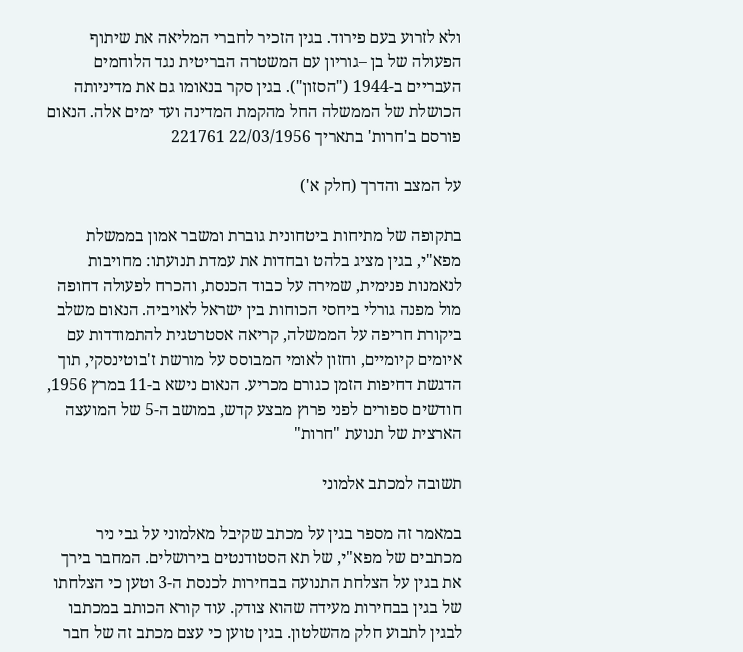ולא לזרוע בעם פירוד. בגין הזכיר לחברי המליאה את שיתוף הפעולה של בן –גוריון עם המשטרה הבריטית נגד הלוחמים העבריים ב-1944 ("הסזון"). בגין סקר בנאומו גם את מדיניותה הכושלת של הממשלה החל מהקמת המדינה ועד ימים אלה. הנאום פורסם ב'חרות' בתאריך 22/03/1956 221761

על המצב והדרך (חלק א')

בתקופה של מתיחות ביטחונית גוברת ומשבר אמון בממשלת מפא"י, בגין מציג בלהט ובחדות את עמדת תנועתו: מחויבות לנאמנות פנימית, שמירה על כבוד הכנסת, והכרח לפעולה דחופה מול מפנה גורלי ביחסי הכוחות בין ישראל לאויביה. הנאום משלב ביקורת חריפה על הממשלה, קריאה אסטרטגית להתמודדות עם איומים קיומיים, וחזון לאומי המבוסס על מורשת ז'בוטינסקי, תוך הדגשת דחיפות הזמן כגורם מכריע. הנאום נישא ב-11 במרץ 1956, חודשים ספורים לפני פרוץ מבצע קדש, במושב ה-5 של המועצה הארצית של תנועת "חרות"

תשובה למכתב אלמוני

במאמר זה מספר בגין על מכתב שקיבל מאלמוני על גבי ניר מכתבים של מפא"י, של תא הסטודנטים בירושלים. המחבר בירך את בגין על הצלחת התנועה בבחירות לכנסת ה-3 וטען כי הצלחתו של בגין בבחירות מעידה שהוא צודק. עוד קורא הכותב במכתבו לבגין לתבוע חלק מהשלטון. בגין טוען כי עצם מכתב זה של חבר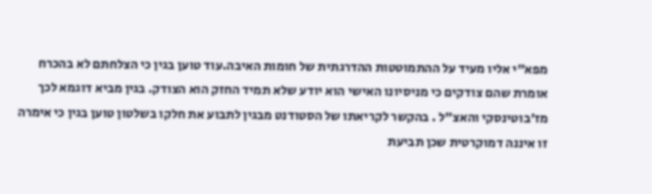מפא"י אליו מעיד על ההתמוטטות ההדרגתית של חומות האיבה.עוד טוען בגין כי הצלחתם לא בהכרח אומרת שהם צודקים כי מניסיונו האישי הוא יודע שלא תמיד החזק הוא הצודק. בגין מביא דוגמא לכך מז'בוטינסקי והאצ"ל . בהקשר לקריאתו של הסטודנט מבגין לתבוע את חלקו בשלטון טוען בגין כי אימרה זו איננה דמוקרטית שכן תביעת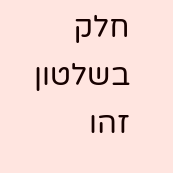חלק בשלטון זהו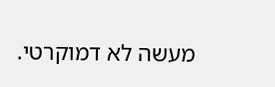מעשה לא דמוקרטי.